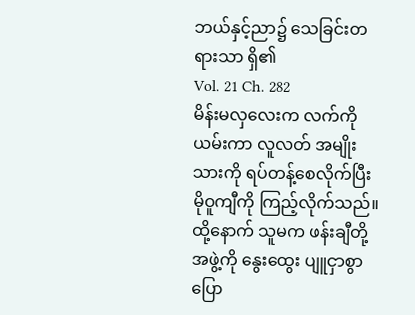ဘယ်နှင့်ညာ၌ သေခြင်းတရားသာ ရှိ၏
Vol. 21 Ch. 282
မိန်းမလှလေးက လက်ကို ယမ်းကာ လူလတ် အမျိုးသားကို ရပ်တန့်စေလိုက်ပြီး မိုဝူကျီကို ကြည့်လိုက်သည်။ ထို့နောက် သူမက ဖန်းချီတို့ အဖွဲ့ကို နွေးထွေး ပျူငှာစွာ ပြော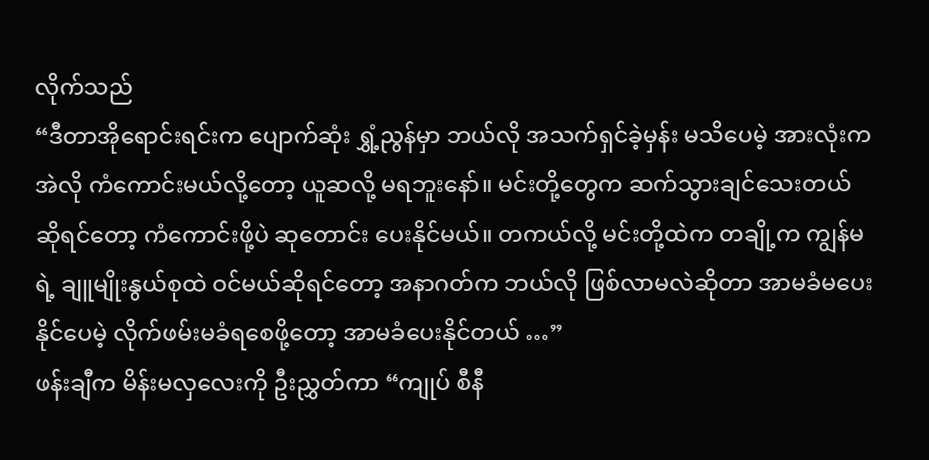လိုက်သည်
“ဒီတာအိုရောင်းရင်းက ပျောက်ဆုံး ရွှံ့ညွန်မှာ ဘယ်လို အသက်ရှင်ခဲ့မှန်း မသိပေမဲ့ အားလုံးက အဲလို ကံကောင်းမယ်လို့တော့ ယူဆလို့ မရဘူးနော်။ မင်းတို့တွေက ဆက်သွားချင်သေးတယ် ဆိုရင်တော့ ကံကောင်းဖို့ပဲ ဆုတောင်း ပေးနိုင်မယ်။ တကယ်လို့ မင်းတို့ထဲက တချို့က ကျွန်မရဲ့ ချူမျိုးနွယ်စုထဲ ဝင်မယ်ဆိုရင်တော့ အနာဂတ်က ဘယ်လို ဖြစ်လာမလဲဆိုတာ အာမခံမပေးနိုင်ပေမဲ့ လိုက်ဖမ်းမခံရစေဖို့တော့ အာမခံပေးနိုင်တယ် …”
ဖန်းချီက မိန်းမလှလေးကို ဦးညွှတ်ကာ “ကျုပ် စီနီ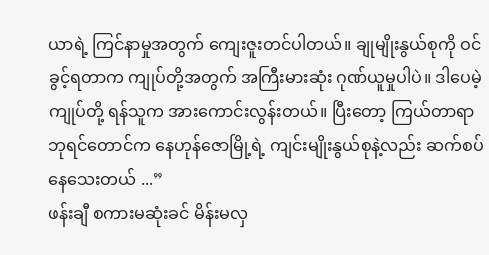ယာရဲ့ ကြင်နာမှုအတွက် ကျေးဇူးတင်ပါတယ်။ ချုမျိုးနွယ်စုကို ဝင်ခွင့်ရတာက ကျုပ်တို့အတွက် အကြီးမားဆုံး ဂုဏ်ယူမှုပါပဲ။ ဒါပေမဲ့ ကျုပ်တို့ ရန်သူက အားကောင်းလွန်းတယ်။ ပြီးတော့ ကြယ်တာရာ ဘုရင်တောင်က နေဟုန်ဇောမြို့ရဲ့ ကျင်းမျိုးနွယ်စုနဲ့လည်း ဆက်စပ်နေသေးတယ် ...”
ဖန်းချီ စကားမဆုံးခင် မိန်းမလှ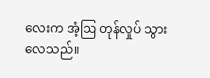လေးက အံ့ဩ တုန်လှုပ် သွားလေသည်။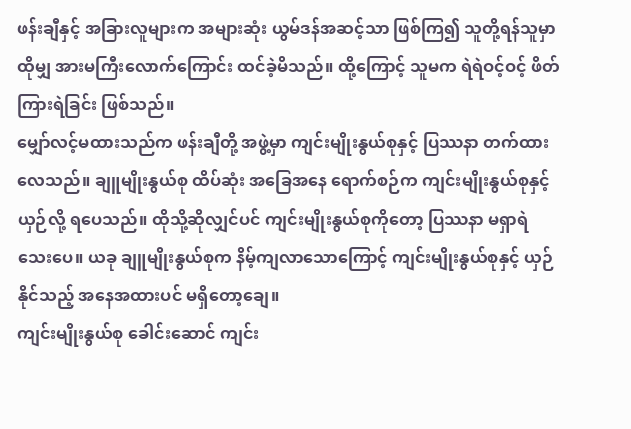ဖန်းချီနှင့် အခြားလူများက အများဆုံး ယွမ်ဒန်အဆင့်သာ ဖြစ်ကြ၍ သူတို့ရန်သူမှာ ထိုမျှ အားမကြီးလောက်ကြောင်း ထင်ခဲ့မိသည်။ ထို့ကြောင့် သူမက ရဲရဲဝင့်ဝင့် ဖိတ်ကြားရဲခြင်း ဖြစ်သည်။
မျှော်လင့်မထားသည်က ဖန်းချီတို့ အဖွဲ့မှာ ကျင်းမျိုးနွယ်စုနှင့် ပြဿနာ တက်ထားလေသည်။ ချူမျိုးနွယ်စု ထိပ်ဆုံး အခြေအနေ ရောက်စဉ်က ကျင်းမျိုးနွယ်စုနှင့် ယှဉ်လို့ ရပေသည်။ ထိုသို့ဆိုလျှင်ပင် ကျင်းမျိုးနွယ်စုကိုတော့ ပြဿနာ မရှာရဲသေးပေ။ ယခု ချူမျိုးနွယ်စုက နိမ့်ကျလာသောကြောင့် ကျင်းမျိုးနွယ်စုနှင့် ယှဉ်နိုင်သည့် အနေအထားပင် မရှိတော့ချေ။
ကျင်းမျိုးနွယ်စု ခေါင်းဆောင် ကျင်း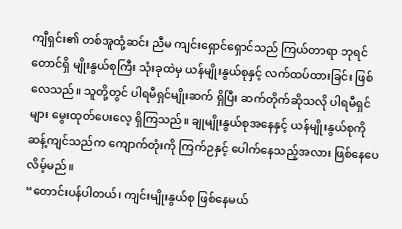ကျီရှင်း၏ တစ်အူထုံ့ဆင်း ညီမ ကျင်းရှောင်ရှောင်သည် ကြယ်တာရာ ဘုရင်တောင်ရှိ မျိုးနွယ်စုကြီး သုံးခုထဲမှ ယန်မျိုးနွယ်စုနှင့် လက်ထပ်ထားခြင်း ဖြစ်လေသည်။ သူတို့တွင် ပါရမီရှင်မျိုးဆက် ရှိပြီး ဆက်တိုက်ဆိုသလို ပါရမီရှင်များ မွေးထုတ်ပေးလေ့ ရှိကြသည်။ ချုမျိုးနွယ်စုအနေနှင့် ယန်မျိုးနွယ်စုကို ဆန့်ကျင်သည်က ကျောက်တုံးကို ကြက်ဉနှင့် ပေါက်နေသည့်အလား ဖြစ်နေပေလိမ့်မည်။
“တောင်းပန်ပါတယ်၊ ကျင်းမျိုးနွယ်စု ဖြစ်နေမယ်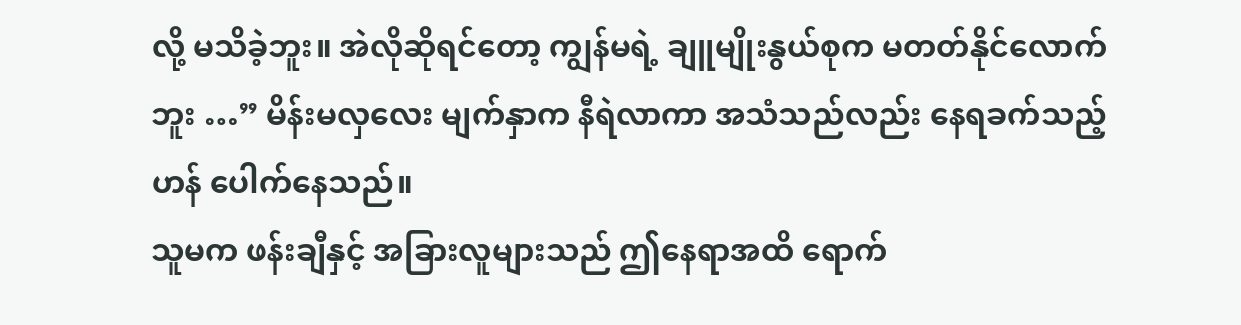လို့ မသိခဲ့ဘူး။ အဲလိုဆိုရင်တော့ ကျွန်မရဲ့ ချူမျိုးနွယ်စုက မတတ်နိုင်လောက်ဘူး …” မိန်းမလှလေး မျက်နှာက နီရဲလာကာ အသံသည်လည်း နေရခက်သည့်ဟန် ပေါက်နေသည်။
သူမက ဖန်းချီနှင့် အခြားလူများသည် ဤနေရာအထိ ရောက်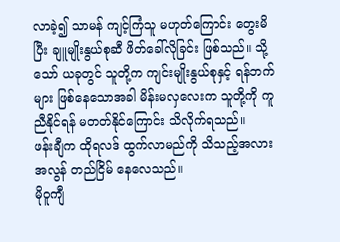လာခဲ့၍ သာမန် ကျင့်ကြံသူ မဟုတ်ကြောင်း တွေးမိပြီး ချူမျိုးနွယ်စုဆီ ဖိတ်ခေါ်လိုခြင်း ဖြစ်သည်။ သို့သော် ယခုတွင် သူတို့က ကျင်းမျိုးနွယ်စုနှင့် ရန်ဘက်များ ဖြစ်နေသောအခါ မိန်းမလှလေးက သူတို့ကို ကူညီနိုင်ရန် မတတ်နိုင်ကြောင်း သိလိုက်ရသည်။
ဖန်းချီက ထိုရလဒ် ထွက်လာမည်ကို သိသည့်အလား အလွန် တည်ငြိမ် နေလေသည်။
မိုဝူကျီ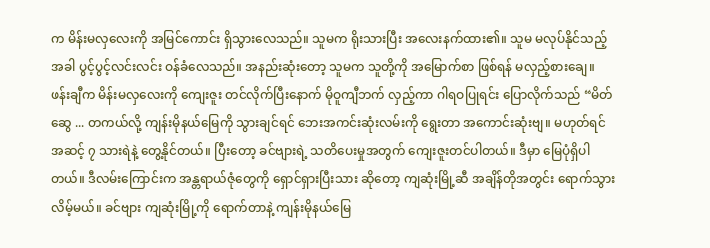က မိန်းမလှလေးကို အမြင်ကောင်း ရှိသွားလေသည်။ သူမက ရိုးသားပြီး အလေးနက်ထား၏။ သူမ မလုပ်နိုင်သည့်အခါ ပွင့်ပွင့်လင်းလင်း ဝန်ခံလေသည်။ အနည်းဆုံးတော့ သူမက သူတို့ကို အမြောက်စာ ဖြစ်ရန် မလှည့်စားချေ။
ဖန်းချီက မိန်းမလှလေးကို ကျေးဇူး တင်လိုက်ပြီးနောက် မိုဝူကျီဘက် လှည့်ကာ ဂါရဝပြုရင်း ပြောလိုက်သည် “မိတ်ဆွေ ... တကယ်လို့ ကျန်းမိုနယ်မြေကို သွားချင်ရင် ဘေးအကင်းဆုံးလမ်းကို ရွေးတာ အကောင်းဆုံးဗျ။ မဟုတ်ရင် အဆင့် ၇ သားရဲနဲ့ တွေ့နိုင်တယ်။ ပြီးတော့ ခင်ဗျားရဲ့ သတိပေးမှုအတွက် ကျေးဇူးတင်ပါတယ်။ ဒီမှာ မြေပုံရှိပါတယ်။ ဒီလမ်းကြောင်းက အန္တရာယ်ဇုံတွေကို ရှောင်ရှားပြီးသား ဆိုတော့ ကျဆုံးမြို့ဆီ အချိန်တိုအတွင်း ရောက်သွားလိမ့်မယ်။ ခင်ဗျား ကျဆုံးမြို့ကို ရောက်တာနဲ့ ကျန်းမိုနယ်မြေ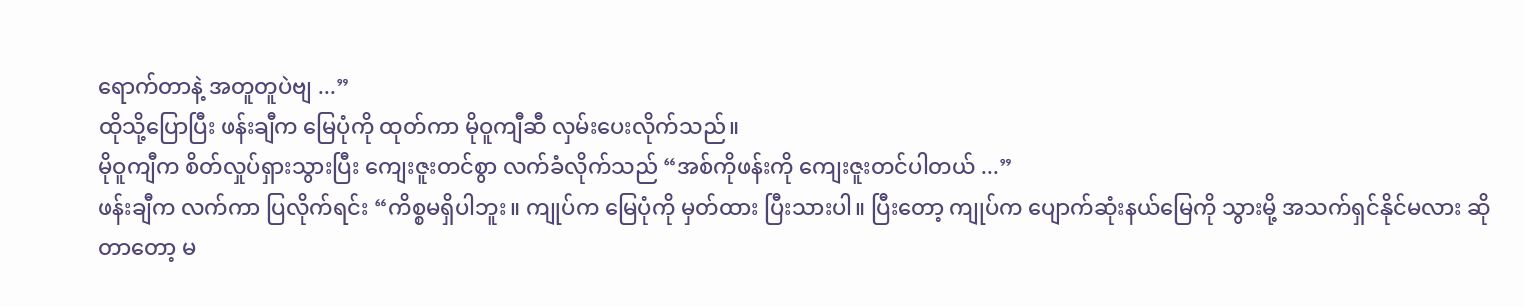ရောက်တာနဲ့ အတူတူပဲဗျ ...”
ထိုသို့ပြောပြီး ဖန်းချီက မြေပုံကို ထုတ်ကာ မိုဝူကျီဆီ လှမ်းပေးလိုက်သည်။
မိုဝူကျီက စိတ်လှုပ်ရှားသွားပြီး ကျေးဇူးတင်စွာ လက်ခံလိုက်သည် “အစ်ကိုဖန်းကို ကျေးဇူးတင်ပါတယ် ...”
ဖန်းချီက လက်ကာ ပြလိုက်ရင်း “ကိစ္စမရှိပါဘူး။ ကျုပ်က မြေပုံကို မှတ်ထား ပြီးသားပါ။ ပြီးတော့ ကျုပ်က ပျောက်ဆုံးနယ်မြေကို သွားမို့ အသက်ရှင်နိုင်မလား ဆိုတာတော့ မ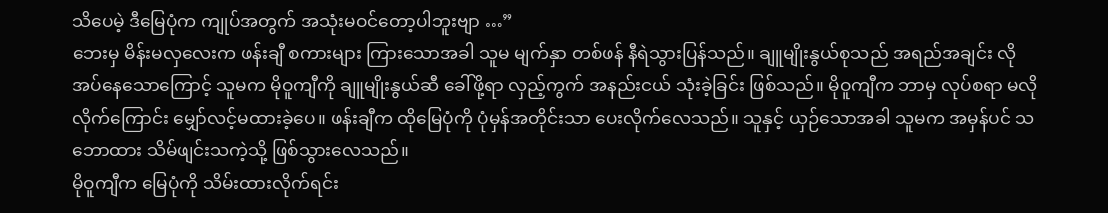သိပေမဲ့ ဒီမြေပုံက ကျုပ်အတွက် အသုံးမဝင်တော့ပါဘူးဗျာ …”
ဘေးမှ မိန်းမလှလေးက ဖန်းချီ စကားများ ကြားသောအခါ သူမ မျက်နှာ တစ်ဖန် နီရဲသွားပြန်သည်။ ချူမျိုးနွယ်စုသည် အရည်အချင်း လိုအပ်နေသောကြောင့် သူမက မိုဝူကျီကို ချူမျိုးနွယ်ဆီ ခေါ်ဖို့ရာ လှည့်ကွက် အနည်းငယ် သုံးခဲ့ခြင်း ဖြစ်သည်။ မိုဝူကျီက ဘာမှ လုပ်စရာ မလိုလိုက်ကြောင်း မျှော်လင့်မထားခဲ့ပေ။ ဖန်းချီက ထိုမြေပုံကို ပုံမှန်အတိုင်းသာ ပေးလိုက်လေသည်။ သူနှင့် ယှဉ်သောအခါ သူမက အမှန်ပင် သဘောထား သိမ်ဖျင်းသကဲ့သို့ ဖြစ်သွားလေသည်။
မိုဝူကျီက မြေပုံကို သိမ်းထားလိုက်ရင်း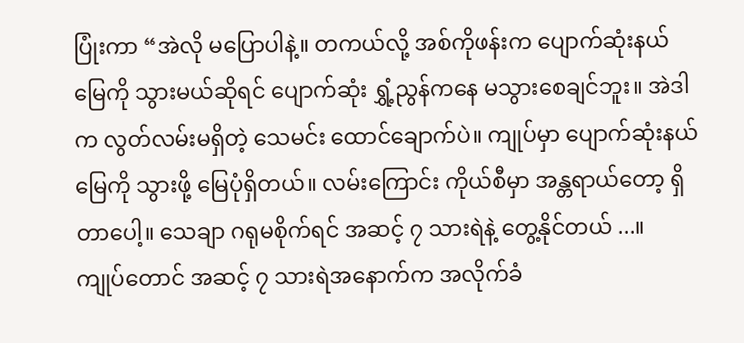ပြုံးကာ “အဲလို မပြောပါနဲ့။ တကယ်လို့ အစ်ကိုဖန်းက ပျောက်ဆုံးနယ်မြေကို သွားမယ်ဆိုရင် ပျောက်ဆုံး ရွှံ့ညွန်ကနေ မသွားစေချင်ဘူး။ အဲဒါက လွတ်လမ်းမရှိတဲ့ သေမင်း ထောင်ချောက်ပဲ။ ကျုပ်မှာ ပျောက်ဆုံးနယ်မြေကို သွားဖို့ မြေပုံရှိတယ်။ လမ်းကြောင်း ကိုယ်စီမှာ အန္တရာယ်တော့ ရှိတာပေါ့။ သေချာ ဂရုမစိုက်ရင် အဆင့် ၇ သားရဲနဲ့ တွေ့နိုင်တယ် ...။
ကျုပ်တောင် အဆင့် ၇ သားရဲအနောက်က အလိုက်ခံ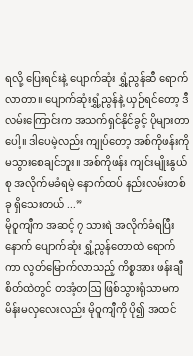ရလို့ ပြေးရင်းနဲ့ ပျောက်ဆုံး ရွှံ့ညွန်ဆီ ရောက်လာတာ။ ပျောက်ဆုံးရွှံ့ညွန်နဲ့ ယှဉ်ရင်တော့ ဒီလမ်းကြောင်းက အသက်ရှင်နိုင်ခွင့် ပိုများတာပေါ့။ ဒါပေမဲ့လည်း ကျုပ်တော့ အစ်ကိုဖန်းကို မသွားစေချင်ဘူး။ အစ်ကိုဖန်း ကျင်းမျိုးနွယ်စု အလိုက်မခံရမဲ့ နောက်ထပ် နည်းလမ်းတစ်ခု ရှိသေးတယ် ...”
မိုဝူကျီက အဆင့် ၇ သားရဲ အလိုက်ခံရပြီးနောက် ပျောက်ဆုံး ရွှံ့ညွန်တောထဲ ရောက်ကာ လွတ်မြောက်လာသည့် ကိစ္စအား ဖန်းချီ စိတ်ထဲတွင် တအံ့တဩ ဖြစ်သွားရုံသာမက မိန်းမလှလေးလည်း မိုဝူကျီကို ပို၍ အထင်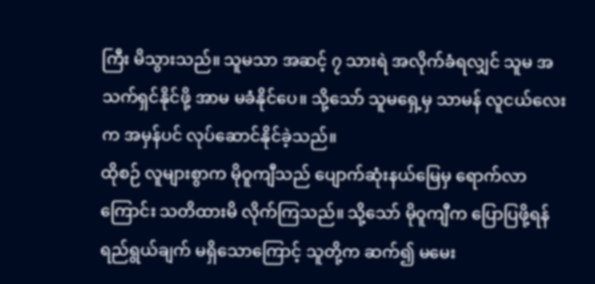ကြီး မိသွားသည်။ သူမသာ အဆင့် ၇ သားရဲ အလိုက်ခံရလျှင် သူမ အသက်ရှင်နိုင်ဖို့ အာမ မခံနိုင်ပေ။ သို့သော် သူမရှေ့မှ သာမန် လူငယ်လေးက အမှန်ပင် လုပ်ဆောင်နိုင်ခဲ့သည်။
ထိုစဉ် လူများစွာက မိုဝူကျီသည် ပျောက်ဆုံးနယ်မြေမှ ရောက်လာကြောင်း သတိထားမိ လိုက်ကြသည်။ သို့သော် မိုဝူကျီက ပြောပြဖို့ရန် ရည်ရွယ်ချက် မရှိသောကြောင့် သူတို့က ဆက်၍ မမေး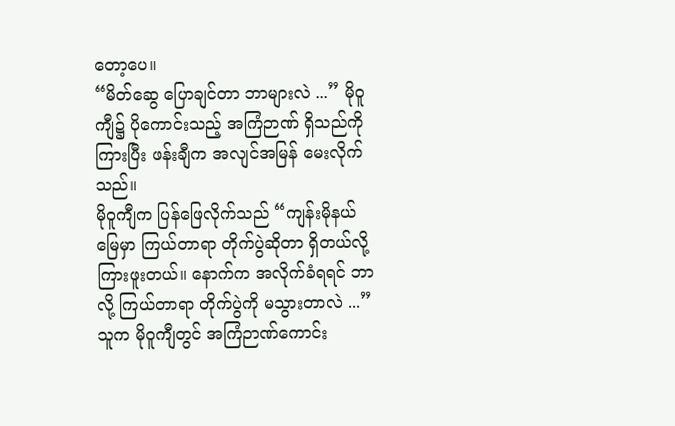တော့ပေ။
“မိတ်ဆွေ ပြောချင်တာ ဘာများလဲ ...” မိုဝူကျီ၌ ပိုကောင်းသည့် အကြံဉာဏ် ရှိသည်ကို ကြားပြီး ဖန်းချီက အလျင်အမြန် မေးလိုက်သည်။
မိုဝူကျီက ပြန်ဖြေလိုက်သည် “ကျန်းမိုနယ်မြေမှာ ကြယ်တာရာ တိုက်ပွဲဆိုတာ ရှိတယ်လို့ ကြားဖူးတယ်။ နောက်က အလိုက်ခံရရင် ဘာလို့ ကြယ်တာရာ တိုက်ပွဲကို မသွားတာလဲ ...”
သူက မိုဝူကျီတွင် အကြံဉာဏ်ကောင်း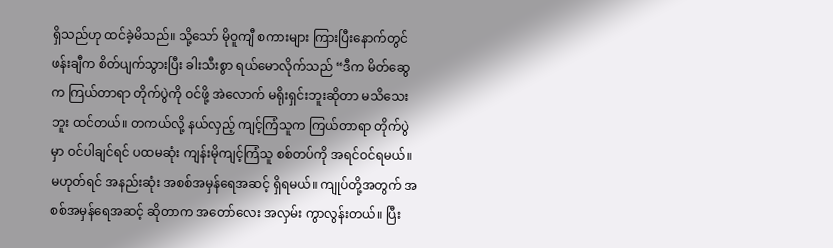ရှိသည်ဟု ထင်ခဲ့မိသည်။ သို့သော် မိုဝူကျီ စကားများ ကြားပြီးနောက်တွင် ဖန်းချီက စိတ်ပျက်သွားပြီး ခါးသီးစွာ ရယ်မောလိုက်သည် “ဒီက မိတ်ဆွေက ကြယ်တာရာ တိုက်ပွဲကို ဝင်ဖို့ အဲလောက် မရိုးရှင်းဘူးဆိုတာ မသိသေးဘူး ထင်တယ်။ တကယ်လို့ နယ်လှည့် ကျင့်ကြံသူက ကြယ်တာရာ တိုက်ပွဲမှာ ဝင်ပါချင်ရင် ပထမဆုံး ကျန်းမိုကျင့်ကြံသူ စစ်တပ်ကို အရင်ဝင်ရမယ်။ မဟုတ်ရင် အနည်းဆုံး အစစ်အမှန်ရေအဆင့် ရှိရမယ်။ ကျုပ်တို့အတွက် အစစ်အမှန်ရေအဆင့် ဆိုတာက အတော်လေး အလှမ်း ကွာလွန်းတယ်။ ပြီး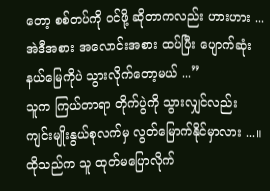တော့ စစ်တပ်ကို ဝင်ဖို့ ဆိုတာကလည်း ဟားဟား ... အဲဒီအစား အလောင်းအစား ထပ်ပြီး ပျောက်ဆုံး နယ်မြေကိုပဲ သွားလိုက်တော့မယ် ...”
သူက ကြယ်တာရာ တိုက်ပွဲကို သွားလျှင်လည်း ကျင်းမျိုးနွယ်စုလက်မှ လွတ်မြောက်နိုင်မှာလား ...။
ထိုသည်က သူ ထုတ်မပြောလိုက်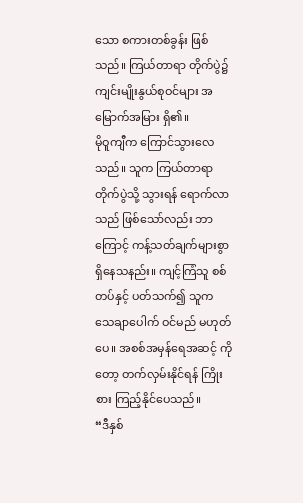သော စကားတစ်ခွန်း ဖြစ်သည်။ ကြယ်တာရာ တိုက်ပွဲ၌ ကျင်းမျိုးနွယ်စုဝင်များ အမြောက်အမြား ရှိ၏။
မိုဝူကျီက ကြောင်သွားလေသည်။ သူက ကြယ်တာရာ တိုက်ပွဲသို့ သွားရန် ရောက်လာသည် ဖြစ်သော်လည်း ဘာကြောင့် ကန့်သတ်ချက်များစွာ ရှိနေသနည်း။ ကျင့်ကြံသူ စစ်တပ်နှင့် ပတ်သက်၍ သူက သေချာပေါက် ဝင်မည် မဟုတ်ပေ။ အစစ်အမှန်ရေအဆင့် ကိုတော့ တက်လှမ်းနိုင်ရန် ကြိုးစား ကြည့်နိုင်ပေသည်။
“ဒီနှစ်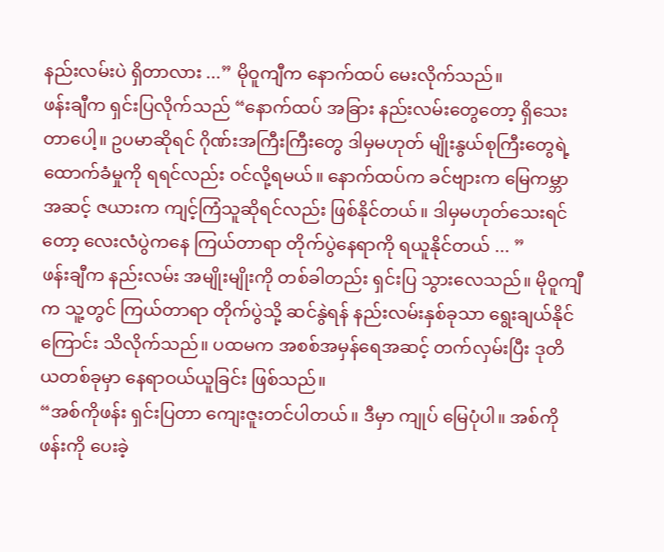နည်းလမ်းပဲ ရှိတာလား ...” မိုဝူကျီက နောက်ထပ် မေးလိုက်သည်။
ဖန်းချီက ရှင်းပြလိုက်သည် “နောက်ထပ် အခြား နည်းလမ်းတွေတော့ ရှိသေးတာပေါ့။ ဥပမာဆိုရင် ဂိုဏ်းအကြီးကြီးတွေ ဒါမှမဟုတ် မျိုးနွယ်စုကြီးတွေရဲ့ ထောက်ခံမှုကို ရရင်လည်း ဝင်လို့ရမယ်။ နောက်ထပ်က ခင်ဗျားက မြေကမ္ဘာအဆင့် ဇယားက ကျင့်ကြံသူဆိုရင်လည်း ဖြစ်နိုင်တယ်။ ဒါမှမဟုတ်သေးရင်တော့ လေးလံပွဲကနေ ကြယ်တာရာ တိုက်ပွဲနေရာကို ရယူနိုင်တယ် ... ”
ဖန်းချီက နည်းလမ်း အမျိုးမျိုးကို တစ်ခါတည်း ရှင်းပြ သွားလေသည်။ မိုဝူကျီက သူ့တွင် ကြယ်တာရာ တိုက်ပွဲသို့ ဆင်နွဲရန် နည်းလမ်းနှစ်ခုသာ ရွေးချယ်နိုင်ကြောင်း သိလိုက်သည်။ ပထမက အစစ်အမှန်ရေအဆင့် တက်လှမ်းပြီး ဒုတိယတစ်ခုမှာ နေရာဝယ်ယူခြင်း ဖြစ်သည်။
“အစ်ကိုဖန်း ရှင်းပြတာ ကျေးဇူးတင်ပါတယ်။ ဒီမှာ ကျုပ် မြေပုံပါ။ အစ်ကိုဖန်းကို ပေးခဲ့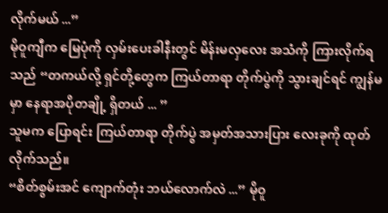လိုက်မယ် ...”
မိုဝူကျီက မြေပုံကို လှမ်းပေးခါနီးတွင် မိန်းမလှလေး အသံကို ကြားလိုက်ရသည် “တကယ်လို့ ရှင်တို့တွေက ကြယ်တာရာ တိုက်ပွဲကို သွားချင်ရင် ကျွန်မမှာ နေရာအပိုတချို့ ရှိတယ် ... ”
သူမက ပြောရင်း ကြယ်တာရာ တိုက်ပွဲ အမှတ်အသားပြား လေးခုကို ထုတ်လိုက်သည်။
“စိတ်စွမ်းအင် ကျောက်တုံး ဘယ်လောက်လဲ ...” မိုဝူ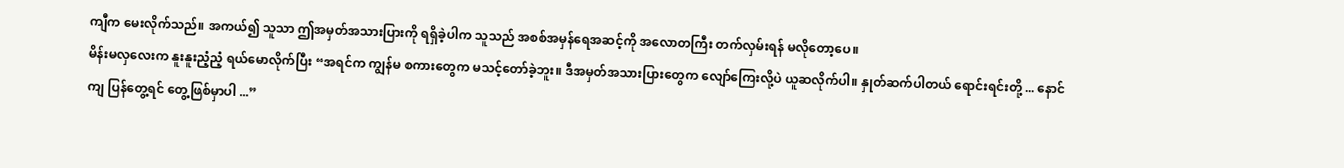ကျီက မေးလိုက်သည်။ အကယ်၍ သူသာ ဤအမှတ်အသားပြားကို ရရှိခဲ့ပါက သူသည် အစစ်အမှန်ရေအဆင့်ကို အလောတကြီး တက်လှမ်းရန် မလိုတော့ပေ။
မိန်းမလှလေးက နူးနူးညံ့ညံ့ ရယ်မောလိုက်ပြီး “အရင်က ကျွန်မ စကားတွေက မသင့်တော်ခဲ့ဘူး။ ဒီအမှတ်အသားပြားတွေက လျော်ကြေးလို့ပဲ ယူဆလိုက်ပါ။ နှုတ်ဆက်ပါတယ် ရောင်းရင်းတို့ ... နောင်ကျ ပြန်တွေ့ရင် တွေ့ဖြစ်မှာပါ ...”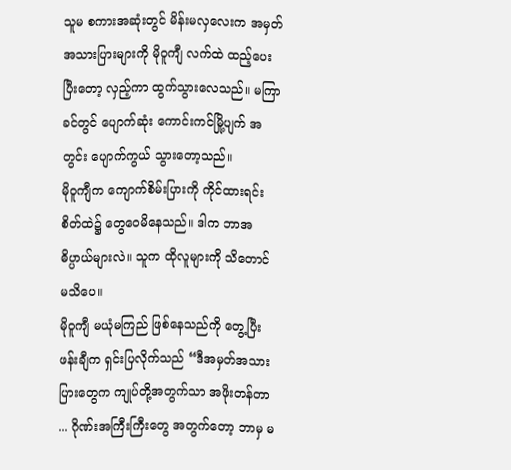သူမ စကားအဆုံးတွင် မိန်းမလှလေးက အမှတ်အသားပြားများကို မိုဝူကျီ လက်ထဲ ထည့်ပေးပြီးတော့ လှည့်ကာ ထွက်သွားလေသည်။ မကြာခင်တွင် ပျောက်ဆုံး ကောင်းကင်မြို့ပျက် အတွင်း ပျောက်ကွယ် သွားတော့သည်။
မိုဝူကျီက ကျောက်စိမ်းပြားကို ကိုင်ထားရင်း စိတ်ထဲ၌ တွေဝေမိနေသည်။ ဒါက ဘာအဓိပ္ပာယ်များလဲ။ သူက ထိုလူများကို သိတောင် မသိပေ။
မိုဝူကျီ မယုံမကြည် ဖြစ်နေသည်ကို တွေ့ပြီး ဖန်းချီက ရှင်းပြလိုက်သည် “ဒီအမှတ်အသား ပြားတွေက ကျုပ်တို့အတွက်သာ အဖိုးတန်တာ ... ဂိုဏ်းအကြီးကြီးတွေ အတွက်တော့ ဘာမှ မ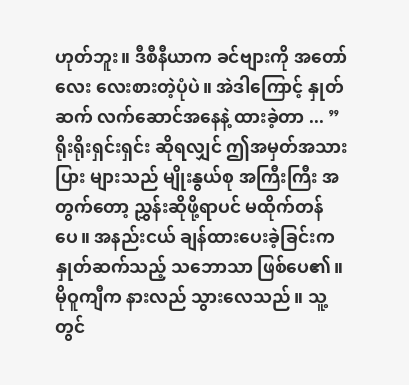ဟုတ်ဘူး။ ဒီစီနီယာက ခင်ဗျားကို အတော်လေး လေးစားတဲ့ပုံပဲ။ အဲဒါကြောင့် နှုတ်ဆက် လက်ဆောင်အနေနဲ့ ထားခဲ့တာ ... ”
ရိုးရိုးရှင်းရှင်း ဆိုရလျှင် ဤအမှတ်အသားပြား များသည် မျိုးနွယ်စု အကြီးကြီး အတွက်တော့ ညွှန်းဆိုဖို့ရာပင် မထိုက်တန်ပေ။ အနည်းငယ် ချန်ထားပေးခဲ့ခြင်းက နှုတ်ဆက်သည့် သဘောသာ ဖြစ်ပေ၏။
မိုဝူကျီက နားလည် သွားလေသည်။ သူ့တွင်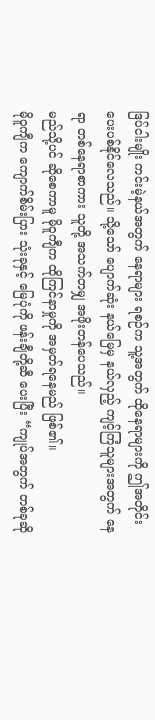ဒြပ်ငါးမျိုး ကင်းမဲ့နယ်အတွက် နေရာများ ရစဉ်က သူ့အတွက် ထိုနေရာများကို ဤအတိုင်း ပေးပစ်နိုင်လေသည်။ သို့သော် ပျောက်ဆုံး နယ်မြေမှ နယ်လှည့် ကျင့်ကြံသူများအတွက် နေရာ တစ်နေရာစာကား သူတို့ အသက်တမျှ အဖိုးတန်ပေသည်။
မည်သို့ပင် ဆိုစေကာမူ မိုဝူကျီက ထိုကြင်နာမှုကို အမှတ်ရနေမည် ဖြစ်၏။
မိုဝူကျီက ကျောက်စိမ်းပြား သုံးခုနှင့် မြေပုံကို ဖန်းချီတို့ဆီ ပေးပြီး “ကျုပ်အတွက် တစ်ခုဆို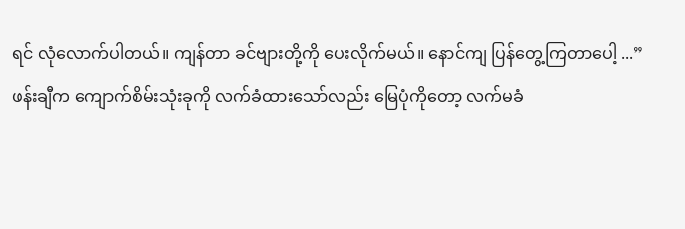ရင် လုံလောက်ပါတယ်။ ကျန်တာ ခင်ဗျားတို့ကို ပေးလိုက်မယ်။ နောင်ကျ ပြန်တွေ့ကြတာပေါ့ ...”
ဖန်းချီက ကျောက်စိမ်းသုံးခုကို လက်ခံထားသော်လည်း မြေပုံကိုတော့ လက်မခံ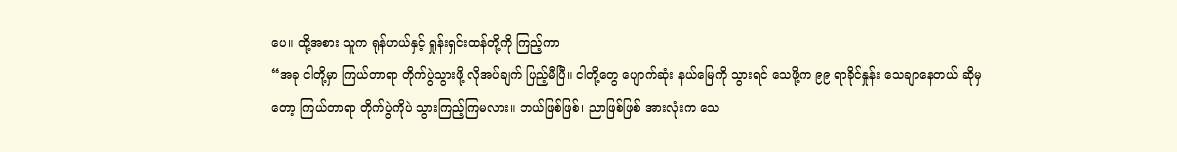ပေ။ ထို့အစား သူက ရုန်ဟယ်နှင့် ရှုန်းရှင်းထန်တို့ကို ကြည့်ကာ
“အခု ငါတို့မှာ ကြယ်တာရာ တိုက်ပွဲသွားဖို့ လိုအပ်ချက် ပြည့်မီပြီ။ ငါတို့တွေ ပျောက်ဆုံး နယ်မြေကို သွားရင် သေဖို့က ၉၉ ရာခိုင်နှုန်း သေချာနေတယ် ဆိုမှတော့ ကြယ်တာရာ တိုက်ပွဲကိုပဲ သွားကြည့်ကြမလား။ ဘယ်ဖြစ်ဖြစ်၊ ညာဖြစ်ဖြစ် အားလုံးက သေ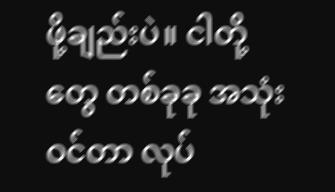ဖို့ချည်းပဲ။ ငါတို့တွေ တစ်ခုခု အသုံးဝင်တာ လုပ်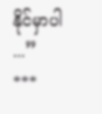နိုင်မှာပါ ...”
***